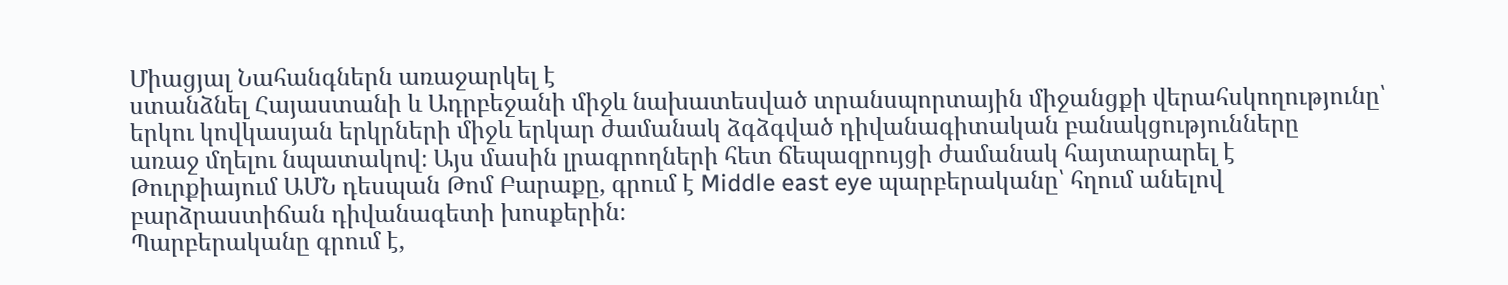Միացյալ Նահանգներն առաջարկել է
ստանձնել Հայաստանի և Ադրբեջանի միջև նախատեսված տրանսպորտային միջանցքի վերահսկողությունը՝
երկու կովկասյան երկրների միջև երկար ժամանակ ձգձգված դիվանագիտական բանակցությունները
առաջ մղելու նպատակով։ Այս մասին լրագրողների հետ ճեպազրույցի ժամանակ հայտարարել է
Թուրքիայում ԱՄՆ դեսպան Թոմ Բարաքը, գրում է Middle east eye պարբերականը՝ հղում անելով
բարձրաստիճան դիվանագետի խոսքերին։
Պարբերականը գրում է,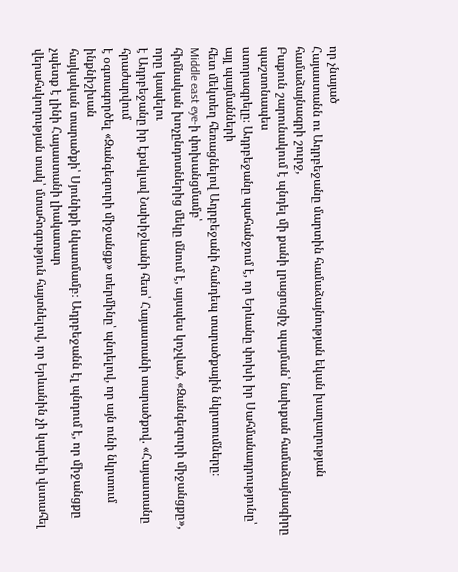որ չնայած
Հայաստանն ու Ադրբեջանը մարտին համաձայնության եկան խաղաղության համաձայնագրի շուրջ,
Բաքուն շարունակում է պնդել մի քանի լրացուցիչ պայման՝ նախքան համաձայնագիրը պաշտոնապես
ստորագրելը։ Ադրբեջանը պահանջում է, որ Երևանը փոխի իր Սահմանադրությունը՝ այլ պայմանների
հետ մեկտեղ հեռացնելով Ադրբեջանի հանդեպ տարածքային նկրտումները։
Middle east eye-ի փոխանցմամբ՝
հիմնական խոչընդոտներից մեկը մնում է, այսպես կոչված, «Զանգեզուրի միջանցքը», որը կապելու
է Ադրբեջանը իր էքսկլավ Նախիջևանի հետ՝ Հայաստանի տարածքով. «Հայաստանը հրաժարվում
է օգտագործել «Զանգեզուրի միջանցք» տերմինը՝ պնդելով, որ այն ունի նկրտում ինքնիշխան
հայկական տարածքի՝ Սյունիքի նկատմամբ։ Ադրբեջանն էլ պնդում է, որ միջանցքը չպետք է լինի Հայաստանի լիակատար
վերահսկողության տակ՝ մտահոգություն հայտնելով, որ Երևանին չի կարելի վստահել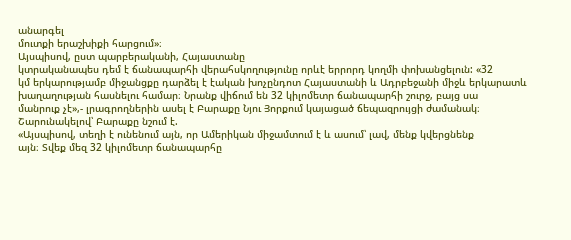անարգել
մուտքի երաշխիքի հարցում»։
Այսպիսով, ըստ պարբերականի, Հայաստանը
կտրականապես դեմ է ճանապարհի վերահսկողությունը որևէ երրորդ կողմի փոխանցելուն: «32
կմ երկարությամբ միջանցքը դարձել է էական խոչընդոտ Հայաստանի և Ադրբեջանի միջև երկարատև
խաղաղության հասնելու համար։ Նրանք վիճում են 32 կիլոմետր ճանապարհի շուրջ, բայց սա
մանրուք չէ»,- լրագրողներին ասել է Բարաքը Նյու Յորքում կայացած ճեպազրույցի ժամանակ։
Շարունակելով՝ Բարաքը նշում է.
«Այսպիսով, տեղի է ունենում այն, որ Ամերիկան միջամտում է և ասում՝ լավ, մենք կվերցնենք
այն։ Տվեք մեզ 32 կիլոմետր ճանապարհը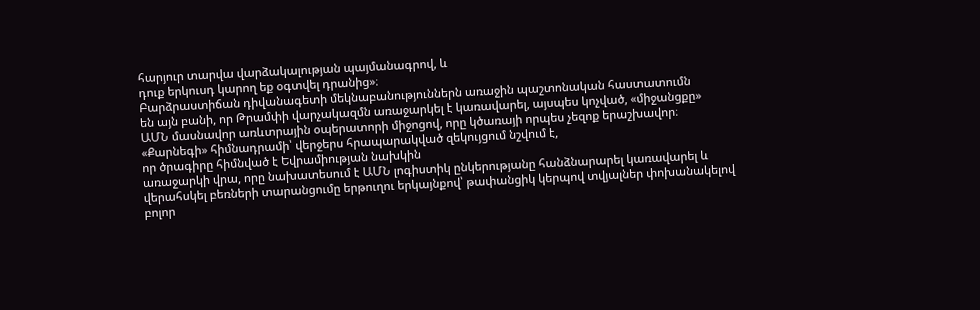հարյուր տարվա վարձակալության պայմանագրով, և
դուք երկուսդ կարող եք օգտվել դրանից»։
Բարձրաստիճան դիվանագետի մեկնաբանություններն առաջին պաշտոնական հաստատումն
են այն բանի, որ Թրամփի վարչակազմն առաջարկել է կառավարել, այսպես կոչված, «միջանցքը»
ԱՄՆ մասնավոր առևտրային օպերատորի միջոցով, որը կծառայի որպես չեզոք երաշխավոր։
«Քարնեգի» հիմնադրամի՝ վերջերս հրապարակված զեկույցում նշվում է,
որ ծրագիրը հիմնված է Եվրամիության նախկին
առաջարկի վրա, որը նախատեսում է ԱՄՆ լոգիստիկ ընկերությանը հանձնարարել կառավարել և
վերահսկել բեռների տարանցումը երթուղու երկայնքով՝ թափանցիկ կերպով տվյալներ փոխանակելով
բոլոր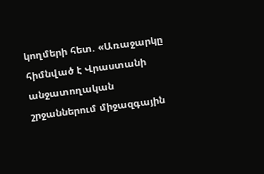կողմերի հետ. «Առաջարկը հիմնված է Վրաստանի անջատողական շրջաններում միջազգային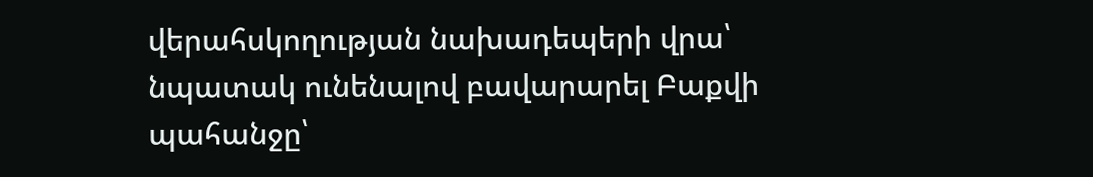վերահսկողության նախադեպերի վրա՝ նպատակ ունենալով բավարարել Բաքվի պահանջը՝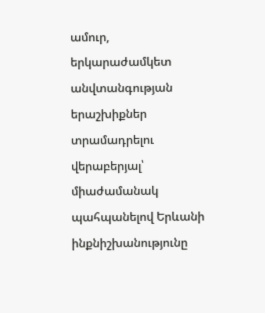ամուր,
երկարաժամկետ անվտանգության երաշխիքներ տրամադրելու վերաբերյալ՝ միաժամանակ պահպանելով Երևանի ինքնիշխանությունը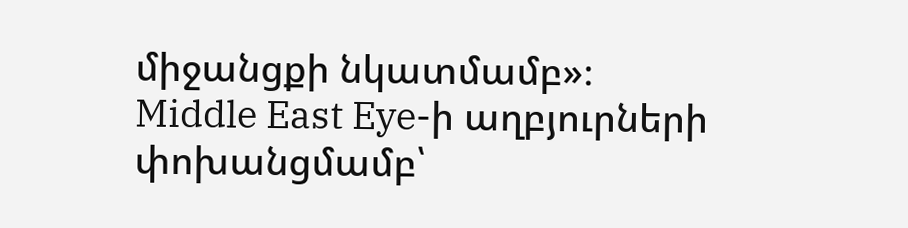միջանցքի նկատմամբ»։
Middle East Eye-ի աղբյուրների փոխանցմամբ՝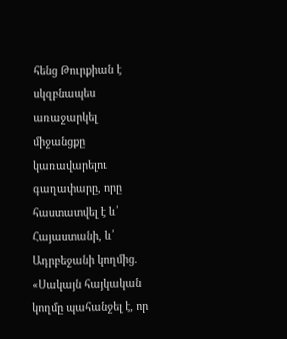հենց Թուրքիան է սկզբնապես առաջարկել միջանցքը կառավարելու գաղափարը, որը հաստատվել է և՛ Հայաստանի, և՛ Ադրբեջանի կողմից. «Սակայն հայկական կողմը պահանջել է, որ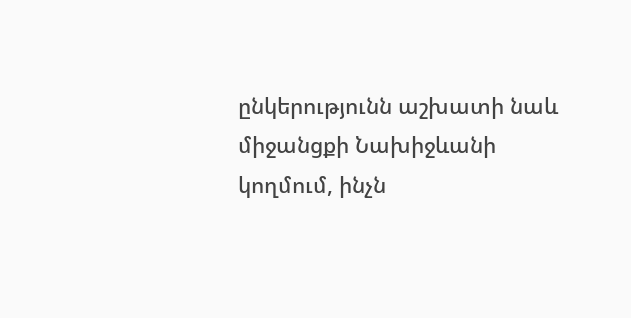ընկերությունն աշխատի նաև միջանցքի Նախիջևանի կողմում, ինչն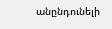անընդունելի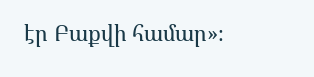էր Բաքվի համար»։